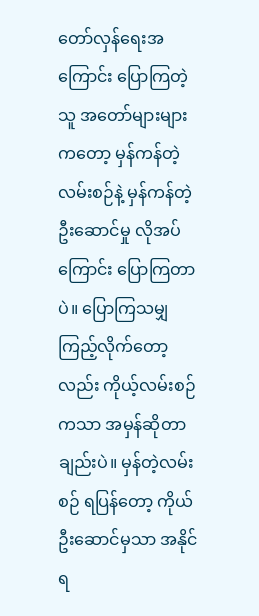တော်လှန်ရေးအကြောင်း ပြောကြတဲ့သူ အတော်များများကတော့ မှန်ကန်တဲ့လမ်းစဉ်နဲ့ မှန်ကန်တဲ့ဦးဆောင်မှု လိုအပ်ကြောင်း ပြောကြတာပဲ။ ပြောကြသမျှ ကြည့်လိုက်တော့လည်း ကိုယ့်လမ်းစဉ်ကသာ အမှန်ဆိုတာချည်းပဲ။ မှန်တဲ့လမ်းစဉ် ရပြန်တော့ ကိုယ် ဦးဆောင်မှသာ အနိုင်ရ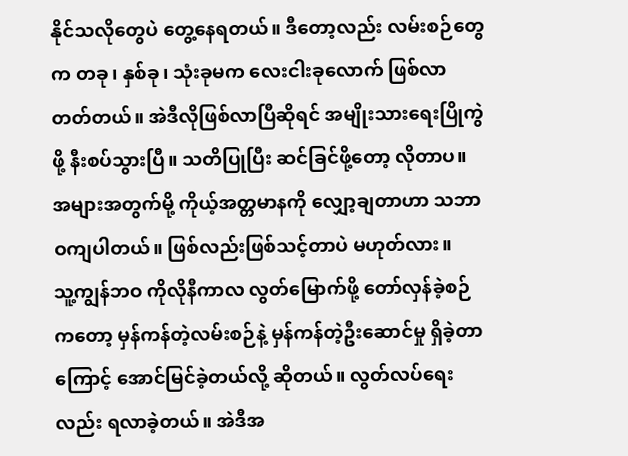နိုင်သလိုတွေပဲ တွေ့နေရတယ်။ ဒီတော့လည်း လမ်းစဉ်တွေက တခု၊ နှစ်ခု၊ သုံးခုမက လေးငါးခုလောက် ဖြစ်လာတတ်တယ်။ အဲဒီလိုဖြစ်လာပြီဆိုရင် အမျိုးသားရေးပြိုကွဲဖို့ နီးစပ်သွားပြီ။ သတိပြုပြီး ဆင်ခြင်ဖို့တော့ လိုတာပ။ အများအတွက်မို့ ကိုယ့်အတ္တမာနကို လျှော့ချတာဟာ သဘာဝကျပါတယ်။ ဖြစ်လည်းဖြစ်သင့်တာပဲ မဟုတ်လား။
သူ့ကျွန်ဘဝ ကိုလိုနီကာလ လွတ်မြောက်ဖို့ တော်လှန်ခဲ့စဉ်ကတော့ မှန်ကန်တဲ့လမ်းစဉ်နဲ့ မှန်ကန်တဲ့ဦးဆောင်မှု ရှိခဲ့တာကြောင့် အောင်မြင်ခဲ့တယ်လို့ ဆိုတယ်။ လွတ်လပ်ရေးလည်း ရလာခဲ့တယ်။ အဲဒီအ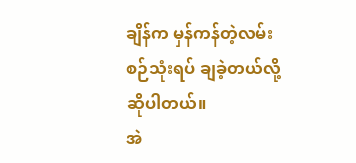ချိန်က မှန်ကန်တဲ့လမ်းစဉ်သုံးရပ် ချခဲ့တယ်လို့ ဆိုပါတယ်။
အဲ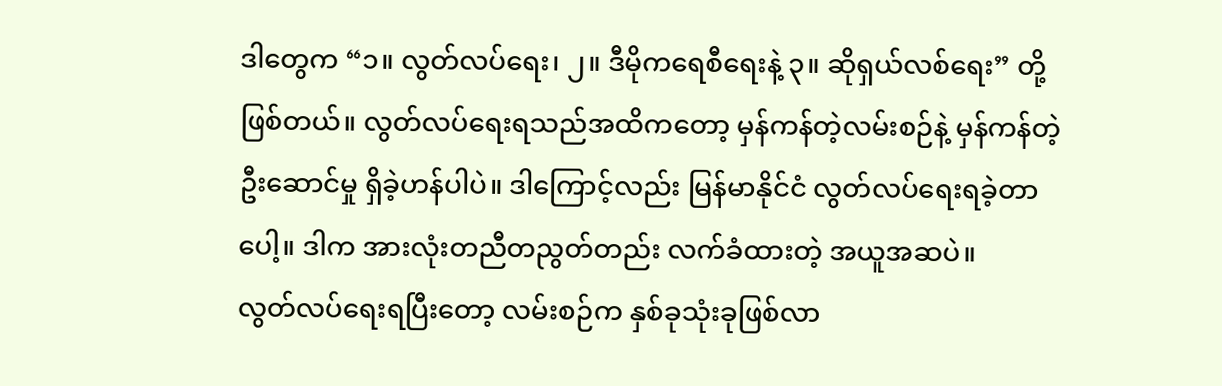ဒါတွေက “၁။ လွတ်လပ်ရေး၊ ၂။ ဒီမိုကရေစီရေးနဲ့ ၃။ ဆိုရှယ်လစ်ရေး” တို့ ဖြစ်တယ်။ လွတ်လပ်ရေးရသည်အထိကတော့ မှန်ကန်တဲ့လမ်းစဉ်နဲ့ မှန်ကန်တဲ့ဦးဆောင်မှု ရှိခဲ့ဟန်ပါပဲ။ ဒါကြောင့်လည်း မြန်မာနိုင်ငံ လွတ်လပ်ရေးရခဲ့တာပေါ့။ ဒါက အားလုံးတညီတညွတ်တည်း လက်ခံထားတဲ့ အယူအဆပဲ။
လွတ်လပ်ရေးရပြီးတော့ လမ်းစဉ်က နှစ်ခုသုံးခုဖြစ်လာ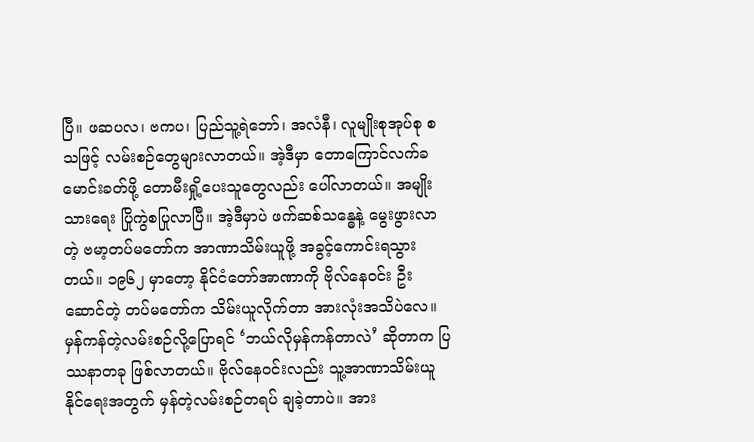ပြီ။ ဖဆပလ၊ ဗကပ၊ ပြည်သူ့ရဲဘော်၊ အလံနီ၊ လူမျိုးစုအုပ်စု စသဖြင့် လမ်းစဉ်တွေများလာတယ်။ အဲ့ဒီမှာ တောကြောင်လက်ခမောင်းခတ်ဖို့ တောမီးရှို့ပေးသူတွေလည်း ပေါ်လာတယ်။ အမျိုးသားရေး ပြိုကွဲစပြုလာပြီ။ အဲ့ဒီမှာပဲ ဖက်ဆစ်သန္ဓေနဲ့ မွေးဖွားလာတဲ့ ဗမာ့တပ်မတော်က အာဏာသိမ်းယူဖို့ အခွင့်ကောင်းရသွားတယ်။ ၁၉၆၂ မှာတော့ နိုင်ငံတော်အာဏာကို ဗိုလ်နေဝင်း ဦးဆောင်တဲ့ တပ်မတော်က သိမ်းယူလိုက်တာ အားလုံးအသိပဲလေ။
မှန်ကန်တဲ့လမ်းစဉ်လို့ပြောရင် ‘ဘယ်လိုမှန်ကန်တာလဲ’ ဆိုတာက ပြဿနာတခု ဖြစ်လာတယ်။ ဗိုလ်နေဝင်းလည်း သူ့အာဏာသိမ်းယူနိုင်ရေးအတွက် မှန်တဲ့လမ်းစဉ်တရပ် ချခဲ့တာပဲ။ အား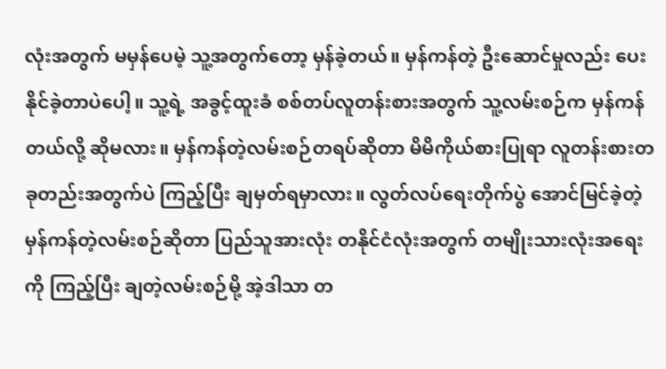လုံးအတွက် မမှန်ပေမဲ့ သူ့အတွက်တော့ မှန်ခဲ့တယ်။ မှန်ကန်တဲ့ ဦးဆောင်မှုလည်း ပေးနိုင်ခဲ့တာပဲပေါ့။ သူ့ရဲ့ အခွင့်ထူးခံ စစ်တပ်လူတန်းစားအတွက် သူ့လမ်းစဉ်က မှန်ကန်တယ်လို့ ဆိုမလား။ မှန်ကန်တဲ့လမ်းစဉ်တရပ်ဆိုတာ မိမိကိုယ်စားပြုရာ လူတန်းစားတခုတည်းအတွက်ပဲ ကြည့်ပြီး ချမှတ်ရမှာလား။ လွတ်လပ်ရေးတိုက်ပွဲ အောင်မြင်ခဲ့တဲ့ မှန်ကန်တဲ့လမ်းစဉ်ဆိုတာ ပြည်သူအားလုံး တနိုင်ငံလုံးအတွက် တမျိုးသားလုံးအရေးကို ကြည့်ပြီး ချတဲ့လမ်းစဉ်မို့ အဲ့ဒါသာ တ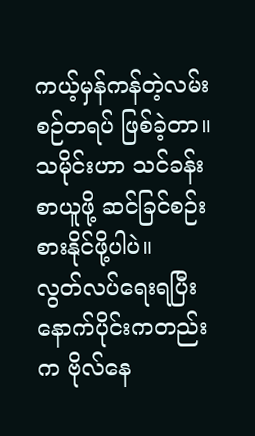ကယ့်မှန်ကန်တဲ့လမ်းစဉ်တရပ် ဖြစ်ခဲ့တာ။ သမိုင်းဟာ သင်ခန်းစာယူဖို့ ဆင်ခြင်စဉ်းစားနိုင်ဖို့ပါပဲ။
လွတ်လပ်ရေးရပြီးနောက်ပိုင်းကတည်းက ဗိုလ်နေ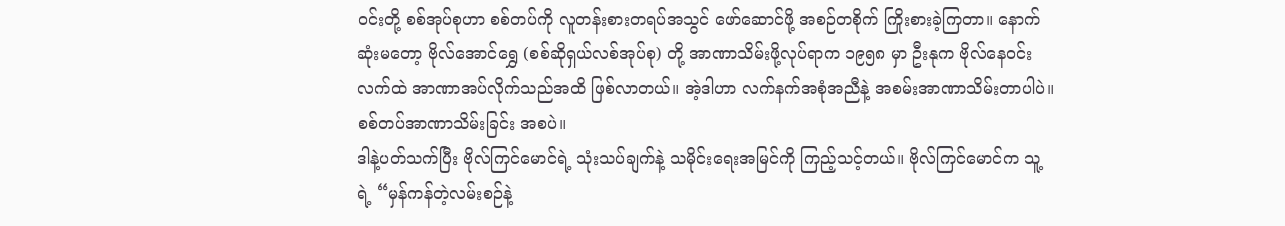ဝင်းတို့ စစ်အုပ်စုဟာ စစ်တပ်ကို လူတန်းစားတရပ်အသွင် ဖော်ဆောင်ဖို့ အစဉ်တစိုက် ကြိုးစားခဲ့ကြတာ။ နောက်ဆုံးမတော့ ဗိုလ်အောင်ရွှေ (စစ်ဆိုရှယ်လစ်အုပ်စု) တို့ အာဏာသိမ်းဖို့လုပ်ရာက ၁၉၅၈ မှာ ဦးနုက ဗိုလ်နေဝင်းလက်ထဲ အာဏာအပ်လိုက်သည်အထိ ဖြစ်လာတယ်။ အဲ့ဒါဟာ လက်နက်အစုံအညီနဲ့ အစမ်းအာဏာသိမ်းတာပါပဲ။ စစ်တပ်အာဏာသိမ်းခြင်း အစပဲ။
ဒါနဲ့ပတ်သက်ပြီး ဗိုလ်ကြင်မောင်ရဲ့ သုံးသပ်ချက်နဲ့ သမိုင်းရေးအမြင်ကို ကြည့်သင့်တယ်။ ဗိုလ်ကြင်မောင်က သူ့ရဲ့ “မှန်ကန်တဲ့လမ်းစဉ်နဲ့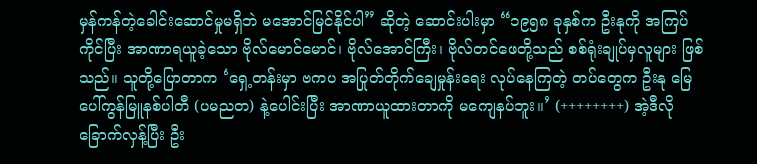မှန်ကန်တဲ့ခေါင်းဆောင်မှုမရှိဘဲ မအောင်မြင်နိုင်ပါ” ဆိုတဲ့ ဆောင်းပါးမှာ “၁၉၅၈ ခုနှစ်က ဦးနုကို အကြပ်ကိုင်ပြီး အာဏာရယူခဲ့သော ဗိုလ်မောင်မောင်၊ ဗိုလ်အောင်ကြီး၊ ဗိုလ်တင်ဖေတို့သည် စစ်ရုံးချုပ်မှလူများ ဖြစ်သည်။ သူတို့ပြောတာက ‘ရှေ့တန်းမှာ ဗကပ အပြုတ်တိုက်ချေမှုန်းရေး လုပ်နေကြတဲ့ တပ်တွေက ဦးနု မြေပေါ်ကွန်မြူနစ်ပါတီ (ပမညတ) နဲ့ပေါင်းပြီး အာဏာယူထားတာကို မကျေနပ်ဘူး။’ (++++++++) အဲ့ဒီလို ခြောက်လှန့်ပြီး ဦး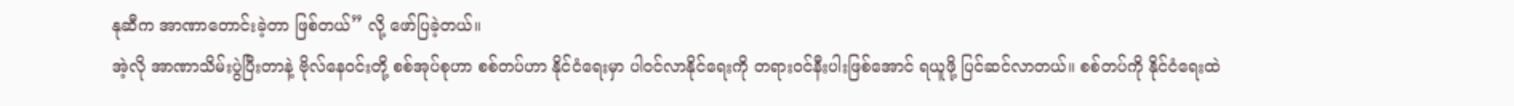နုဆီက အာဏာတောင်းခဲ့တာ ဖြစ်တယ်” လို့ ဖော်ပြခဲ့တယ်။
အဲ့လို အာဏာသိမ်းပွဲပြီးတာနဲ့ ဗိုလ်နေဝင်းတို့ စစ်အုပ်စုဟာ စစ်တပ်ဟာ နိုင်ငံရေးမှာ ပါဝင်လာနိုင်ရေးကို တရားဝင်နီးပါးဖြစ်အောင် ရယူဖို့ ပြင်ဆင်လာတယ်။ စစ်တပ်ကို နိုင်ငံရေးထဲ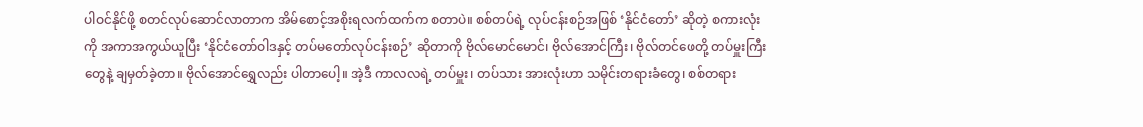ပါဝင်နိုင်ဖို့ စတင်လုပ်ဆောင်လာတာက အိမ်စောင့်အစိုးရလက်ထက်က စတာပဲ။ စစ်တပ်ရဲ့ လုပ်ငန်းစဉ်အဖြစ် ‘နိုင်ငံတော်’ ဆိုတဲ့ စကားလုံးကို အကာအကွယ်ယူပြီး ‘နိုင်ငံတော်ဝါဒနှင့် တပ်မတော်လုပ်ငန်းစဉ်’ ဆိုတာကို ဗိုလ်မောင်မောင်၊ ဗိုလ်အောင်ကြီး၊ ဗိုလ်တင်ဖေတို့ တပ်မှူးကြီးတွေနဲ့ ချမှတ်ခဲ့တာ။ ဗိုလ်အောင်ရွှေလည်း ပါတာပေါ့။ အဲ့ဒီ ကာလလရဲ့ တပ်မှူး၊ တပ်သား အားလုံးဟာ သမိုင်းတရားခံတွေ၊ စစ်တရား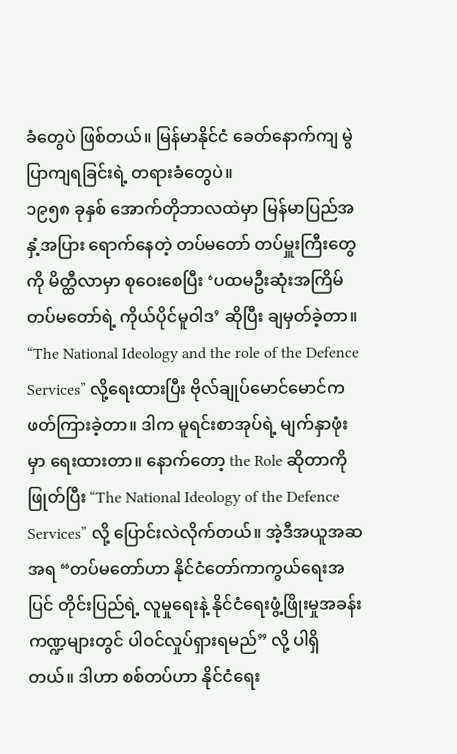ခံတွေပဲ ဖြစ်တယ်။ မြန်မာနိုင်ငံ ခေတ်နောက်ကျ မွဲပြာကျရခြင်းရဲ့ တရားခံတွေပဲ။
၁၉၅၈ ခုနှစ် အောက်တိုဘာလထဲမှာ မြန်မာပြည်အနှံ့အပြား ရောက်နေတဲ့ တပ်မတော် တပ်မှူးကြီးတွေကို မိတ္ထီလာမှာ စုဝေးစေပြီး ‘ပထမဦးဆုံးအကြိမ် တပ်မတော်ရဲ့ ကိုယ်ပိုင်မူဝါဒ’ ဆိုပြီး ချမှတ်ခဲ့တာ။ “The National Ideology and the role of the Defence Services” လို့ရေးထားပြီး ဗိုလ်ချုပ်မောင်မောင်က ဖတ်ကြားခဲ့တာ။ ဒါက မူရင်းစာအုပ်ရဲ့ မျက်နှာဖုံးမှာ ရေးထားတာ။ နောက်တော့ the Role ဆိုတာကို ဖြုတ်ပြီး “The National Ideology of the Defence Services” လို့ ပြောင်းလဲလိုက်တယ်။ အဲ့ဒီအယူအဆအရ “တပ်မတော်ဟာ နိုင်ငံတော်ကာကွယ်ရေးအပြင် တိုင်းပြည်ရဲ့ လူမှုရေးနဲ့ နိုင်ငံရေးဖွံ့ဖြိုးမှုအခန်းကဏ္ဍများတွင် ပါဝင်လှုပ်ရှားရမည်” လို့ ပါရှိတယ်။ ဒါဟာ စစ်တပ်ဟာ နိုင်ငံရေး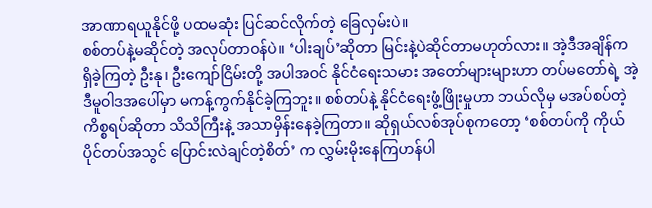အာဏာရယူနိုင်ဖို့ ပထမဆုံး ပြင်ဆင်လိုက်တဲ့ ခြေလှမ်းပဲ။
စစ်တပ်နဲ့မဆိုင်တဲ့ အလုပ်တာဝန်ပဲ။ ‘ပါးချပ်’ဆိုတာ မြင်းနဲ့ပဲဆိုင်တာမဟုတ်လား။ အဲ့ဒီအချိန်က ရှိခဲ့ကြတဲ့ ဦးနု၊ ဦးကျော်ငြိမ်းတို့ အပါအဝင် နိုင်ငံရေးသမား အတော်များများဟာ တပ်မတော်ရဲ့ အဲ့ဒီမူဝါဒအပေါ်မှာ မကန့်ကွက်နိုင်ခဲ့ကြဘူး။ စစ်တပ်နဲ့ နိုင်ငံရေးဖွံ့ဖြိုးမှုဟာ ဘယ်လိုမှ မအပ်စပ်တဲ့ကိစ္စရပ်ဆိုတာ သိသိကြီးနဲ့ အသာမှိန်းနေခဲ့ကြတာ။ ဆိုရှယ်လစ်အုပ်စုကတော့ ‘စစ်တပ်ကို ကိုယ်ပိုင်တပ်အသွင် ပြောင်းလဲချင်တဲ့စိတ်’ က လွှမ်းမိုးနေကြဟန်ပါ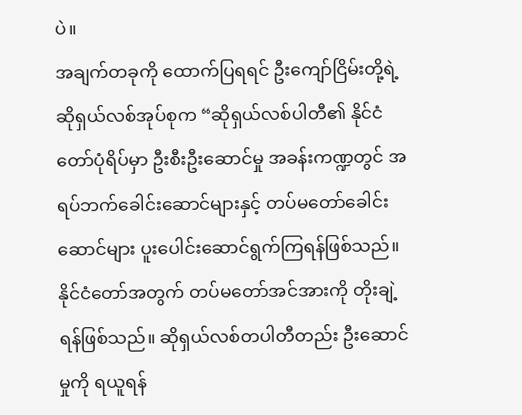ပဲ။
အချက်တခုကို ထောက်ပြရရင် ဦးကျော်ငြိမ်းတို့ရဲ့ ဆိုရှယ်လစ်အုပ်စုက “ဆိုရှယ်လစ်ပါတီ၏ နိုင်ငံတော်ပုံရိပ်မှာ ဦးစီးဦးဆောင်မှု အခန်းကဏ္ဍတွင် အရပ်ဘက်ခေါင်းဆောင်များနှင့် တပ်မတော်ခေါင်းဆောင်များ ပူးပေါင်းဆောင်ရွက်ကြရန်ဖြစ်သည်။ နိုင်ငံတော်အတွက် တပ်မတော်အင်အားကို တိုးချဲ့ရန်ဖြစ်သည်။ ဆိုရှယ်လစ်တပါတီတည်း ဦးဆောင်မှုကို ရယူရန်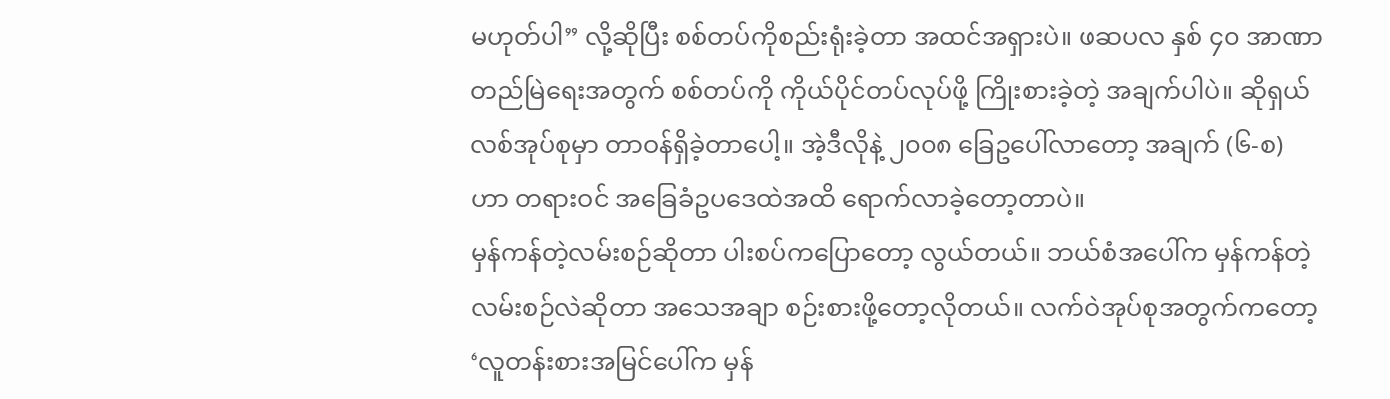မဟုတ်ပါ” လို့ဆိုပြီး စစ်တပ်ကိုစည်းရုံးခဲ့တာ အထင်အရှားပဲ။ ဖဆပလ နှစ် ၄၀ အာဏာတည်မြဲရေးအတွက် စစ်တပ်ကို ကိုယ်ပိုင်တပ်လုပ်ဖို့ ကြိုးစားခဲ့တဲ့ အချက်ပါပဲ။ ဆိုရှယ်လစ်အုပ်စုမှာ တာဝန်ရှိခဲ့တာပေါ့။ အဲ့ဒီလိုနဲ့ ၂၀၀၈ ခြေဥပေါ်လာတော့ အချက် (၆-စ) ဟာ တရားဝင် အခြေခံဥပဒေထဲအထိ ရောက်လာခဲ့တော့တာပဲ။
မှန်ကန်တဲ့လမ်းစဉ်ဆိုတာ ပါးစပ်ကပြောတော့ လွယ်တယ်။ ဘယ်စံအပေါ်က မှန်ကန်တဲ့ လမ်းစဉ်လဲဆိုတာ အသေအချာ စဉ်းစားဖို့တော့လိုတယ်။ လက်ဝဲအုပ်စုအတွက်ကတော့ ‘လူတန်းစားအမြင်ပေါ်က မှန်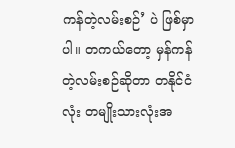ကန်တဲ့လမ်းစဉ်’ ပဲ ဖြစ်မှာပါ။ တကယ်တော့ မှန်ကန်တဲ့လမ်းစဉ်ဆိုတာ တနိုင်ငံလုံး တမျိုးသားလုံးအ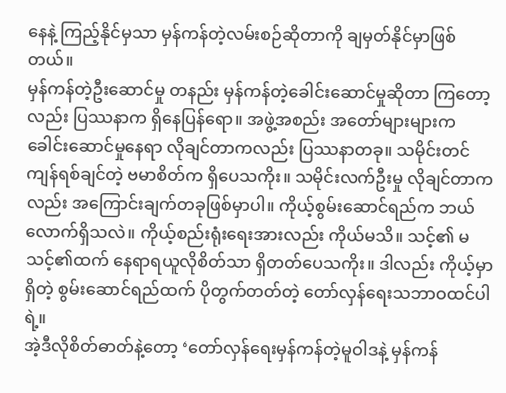နေနဲ့ ကြည့်နိုင်မှသာ မှန်ကန်တဲ့လမ်းစဉ်ဆိုတာကို ချမှတ်နိုင်မှာဖြစ်တယ်။
မှန်ကန်တဲ့ဦးဆောင်မှု တနည်း မှန်ကန်တဲ့ခေါင်းဆောင်မှုဆိုတာ ကြတော့လည်း ပြဿနာက ရှိနေပြန်ရော။ အဖွဲ့အစည်း အတော်များများက ခေါင်းဆောင်မှုနေရာ လိုချင်တာကလည်း ပြဿနာတခု။ သမိုင်းတင်ကျန်ရစ်ချင်တဲ့ ဗမာစိတ်က ရှိပေသကိုး။ သမိုင်းလက်ဦးမှု လိုချင်တာကလည်း အကြောင်းချက်တခုဖြစ်မှာပါ။ ကိုယ့်စွမ်းဆောင်ရည်က ဘယ်လောက်ရှိသလဲ။ ကိုယ့်စည်းရုံးရေးအားလည်း ကိုယ်မသိ။ သင့်၏ မသင့်၏ထက် နေရာရယူလိုစိတ်သာ ရှိတတ်ပေသကိုး။ ဒါလည်း ကိုယ့်မှာရှိတဲ့ စွမ်းဆောင်ရည်ထက် ပိုတွက်တတ်တဲ့ တော်လှန်ရေးသဘာဝထင်ပါရဲ့။
အဲ့ဒီလိုစိတ်ဓာတ်နဲ့တော့ ‘တော်လှန်ရေးမှန်ကန်တဲ့မူဝါဒနဲ့ မှန်ကန်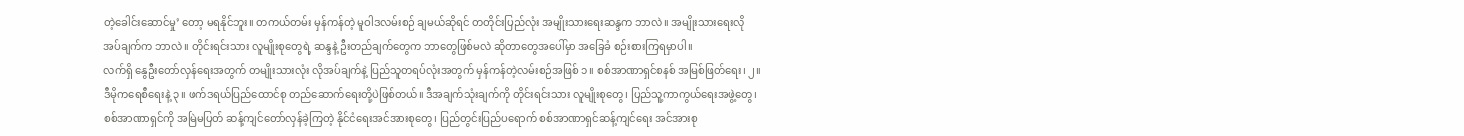တဲ့ခေါင်းဆောင်မှု’ တော့ မရနိုင်ဘူး။ တကယ်တမ်း မှန်ကန်တဲ့ မူဝါဒလမ်းစဉ် ချမယ်ဆိုရင် တတိုင်းပြည်လုံး အမျိုးသားရေးဆန္ဒက ဘာလဲ။ အမျိုးသားရေးလိုအပ်ချက်က ဘာလဲ။ တိုင်းရင်းသား လူမျိုးစုတွေရဲ့ ဆန္ဒနဲ့ ဦးတည်ချက်တွေက ဘာတွေဖြစ်မလဲ ဆိုတာတွေအပေါ်မှာ အခြေခံ စဉ်းစားကြရမှာပါ။
လက်ရှိ နွေဦးတော်လှန်ရေးအတွက် တမျိုးသားလုံး လိုအပ်ချက်နဲ့ ပြည်သူတရပ်လုံးအတွက် မှန်ကန်တဲ့လမ်းစဉ်အဖြစ် ၁။ စစ်အာဏာရှင်စနစ် အမြစ်ဖြတ်ရေး၊ ၂။ ဒီမိုကရေစီရေးနဲ့ ၃။ ဖက်ဒရယ်ပြည်ထောင်စု တည်ဆောက်ရေးတို့ပဲဖြစ်တယ်။ ဒီအချက်သုံးချက်ကို တိုင်းရင်းသား လူမျိုးစုတွေ၊ ပြည်သူ့ကာကွယ်ရေးအဖွဲ့တွေ၊ စစ်အာဏာရှင်ကို အမြဲမပြတ် ဆန့်ကျင်တော်လှန်ခဲ့ကြတဲ့ နိုင်ငံရေးအင်အားစုတွေ၊ ပြည်တွင်းပြည်ပရောက် စစ်အာဏာရှင်ဆန့်ကျင်ရေး အင်အားစု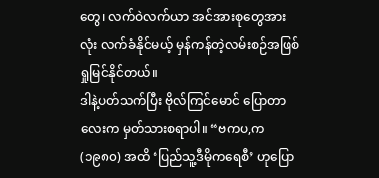တွေ၊ လက်ဝဲလက်ယာ အင်အားစုတွေအားလုံး လက်ခံနိုင်မယ့် မှန်ကန်တဲ့လမ်းစဉ်အဖြစ် ရှုမြင်နိုင်တယ်။
ဒါနဲ့ပတ်သက်ပြီး ဗိုလ်ကြင်မောင် ပြောတာလေးက မှတ်သားစရာပါ။ “ဗကပ,က (၁၉၈၀) အထိ ‘ပြည်သူ့ဒီမိုကရေစီ’ ဟုပြော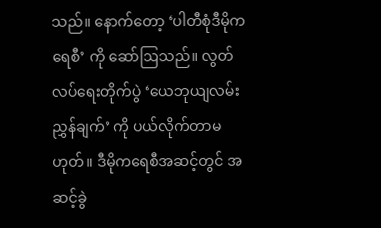သည်။ နောက်တော့ ‘ပါတီစုံဒီမိုကရေစီ’ ကို ဆော်ဩသည်။ လွတ်လပ်ရေးတိုက်ပွဲ ‘ယေဘုယျလမ်းညွှန်ချက်’ ကို ပယ်လိုက်တာမဟုတ်။ ဒီမိုကရေစီအဆင့်တွင် အဆင့်ခွဲ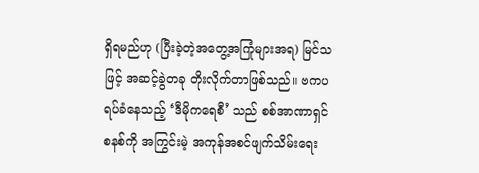ရှိရမည်ဟု (ပြီးခဲ့တဲ့အတွေ့အကြုံများအရ) မြင်သဖြင့် အဆင့်ခွဲတခု တိုးလိုက်တာဖြစ်သည်။ ဗကပရပ်ခံနေသည့် ‘ဒီမိုကရေစီ’ သည် စစ်အာဏာရှင်စနစ်ကို အကြွင်းမဲ့ အကုန်အစင်ဖျက်သိမ်းရေး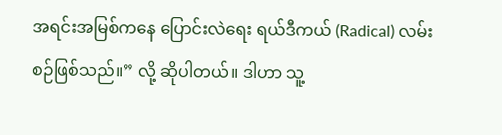အရင်းအမြစ်ကနေ ပြောင်းလဲရေး ရယ်ဒီကယ် (Radical) လမ်းစဉ်ဖြစ်သည်။” လို့ ဆိုပါတယ်။ ဒါဟာ သူ့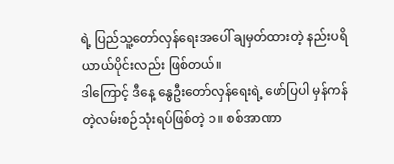ရဲ့ ပြည်သူ့တော်လှန်ရေးအပေါ် ချမှတ်ထားတဲ့ နည်းပရိယာယ်ပိုင်းလည်း ဖြစ်တယ်။
ဒါကြောင့် ဒီနေ့ နွေဦးတော်လှန်ရေးရဲ့ ဖော်ပြပါ မှန်ကန်တဲ့လမ်းစဉ်သုံးရပ်ဖြစ်တဲ့ ၁။ စစ်အာဏာ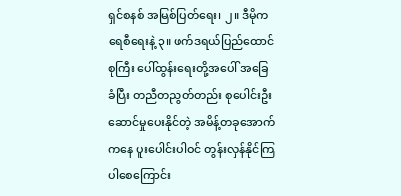ရှင်စနစ် အမြစ်ပြတ်ရေး၊ ၂။ ဒီမိုကရေစီရေးနဲ့ ၃။ ဖက်ဒရယ်ပြည်ထောင်စုကြီး ပေါ်ထွန်းရေးတို့အပေါ် အခြေခံပြီး တညီတညွတ်တည်း စုပေါင်းဦးဆောင်မှုပေးနိုင်တဲ့ အမိန့်တခုအောက်ကနေ ပူးပေါင်းပါဝင် တွန်းလှန်နိုင်ကြပါစေကြောင်း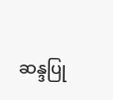ဆန္ဒပြု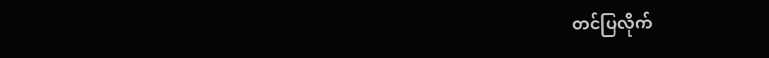တင်ပြလိုက်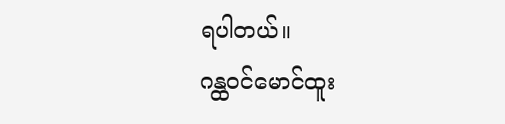ရပါတယ်။
ဂန္ထဝင်မောင်ထူး